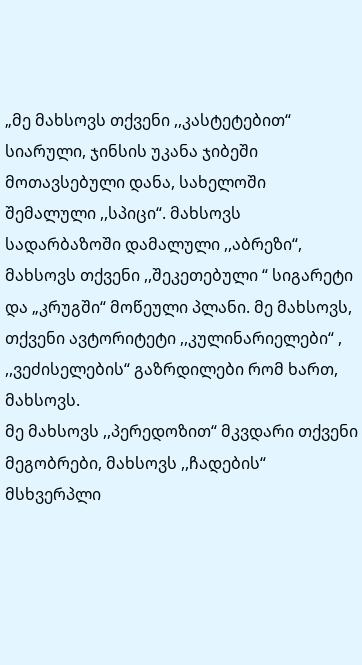„მე მახსოვს თქვენი ,,კასტეტებით“ სიარული, ჯინსის უკანა ჯიბეში მოთავსებული დანა, სახელოში შემალული ,,სპიცი“. მახსოვს სადარბაზოში დამალული ,,აბრეზი“, მახსოვს თქვენი ,,შეკეთებული “ სიგარეტი და „კრუგში“ მოწეული პლანი. მე მახსოვს, თქვენი ავტორიტეტი ,,კულინარიელები“ , ,,ვეძისელების“ გაზრდილები რომ ხართ, მახსოვს.
მე მახსოვს ,,პერედოზით“ მკვდარი თქვენი მეგობრები, მახსოვს ,,ჩადების“ მსხვერპლი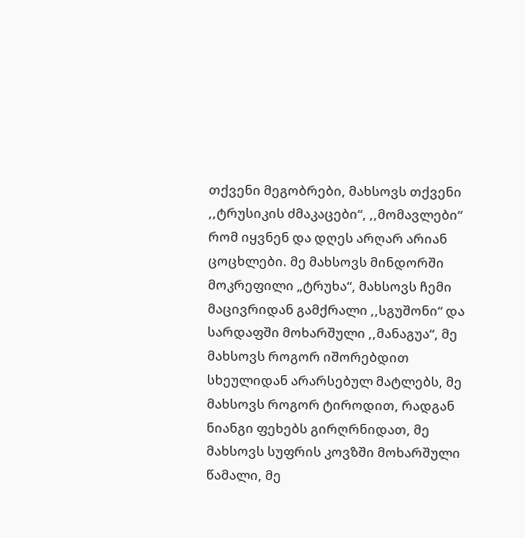თქვენი მეგობრები, მახსოვს თქვენი ,,ტრუსიკის ძმაკაცები“, ,,მომავლები“ რომ იყვნენ და დღეს არღარ არიან ცოცხლები. მე მახსოვს მინდორში მოკრეფილი „ტრუხა“, მახსოვს ჩემი მაცივრიდან გამქრალი ,,სგუშონი“ და სარდაფში მოხარშული ,,მანაგუა“, მე მახსოვს როგორ იშორებდით სხეულიდან არარსებულ მატლებს, მე მახსოვს როგორ ტიროდით, რადგან ნიანგი ფეხებს გირღრნიდათ, მე მახსოვს სუფრის კოვზში მოხარშული წამალი, მე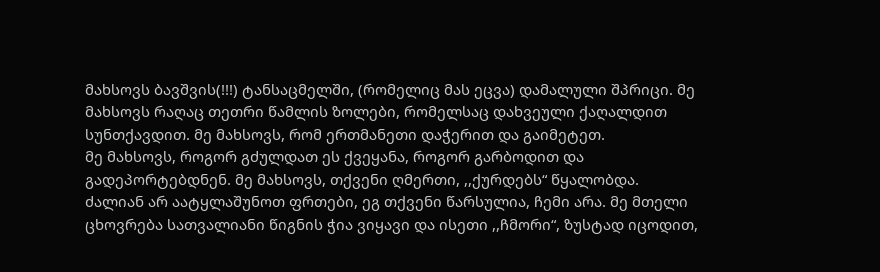მახსოვს ბავშვის(!!!) ტანსაცმელში, (რომელიც მას ეცვა) დამალული შპრიცი. მე მახსოვს რაღაც თეთრი წამლის ზოლები, რომელსაც დახვეული ქაღალდით სუნთქავდით. მე მახსოვს, რომ ერთმანეთი დაჭერით და გაიმეტეთ.
მე მახსოვს, როგორ გძულდათ ეს ქვეყანა, როგორ გარბოდით და გადეპორტებდნენ. მე მახსოვს, თქვენი ღმერთი, ,,ქურდებს“ წყალობდა.
ძალიან არ აატყლაშუნოთ ფრთები, ეგ თქვენი წარსულია, ჩემი არა. მე მთელი ცხოვრება სათვალიანი წიგნის ჭია ვიყავი და ისეთი ,,ჩმორი“, ზუსტად იცოდით,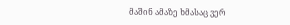მაშინ ამაზე ხმასაც ვერ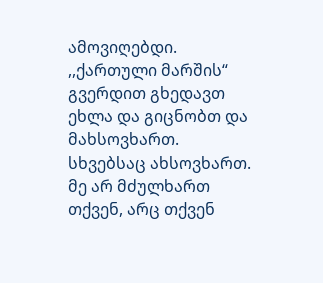ამოვიღებდი.
,,ქართული მარშის“ გვერდით გხედავთ ეხლა და გიცნობთ და მახსოვხართ. სხვებსაც ახსოვხართ.
მე არ მძულხართ თქვენ, არც თქვენ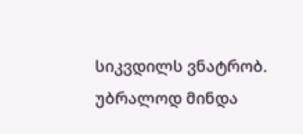სიკვდილს ვნატრობ. უბრალოდ მინდა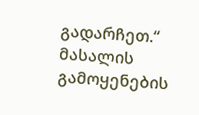გადარჩეთ.“
მასალის გამოყენების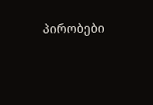პირობები